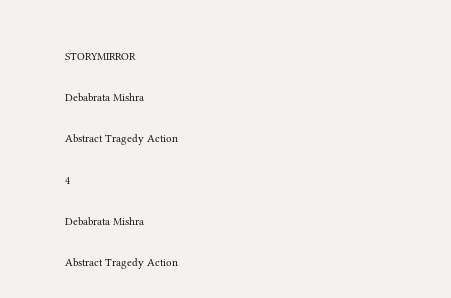STORYMIRROR

Debabrata Mishra

Abstract Tragedy Action

4

Debabrata Mishra

Abstract Tragedy Action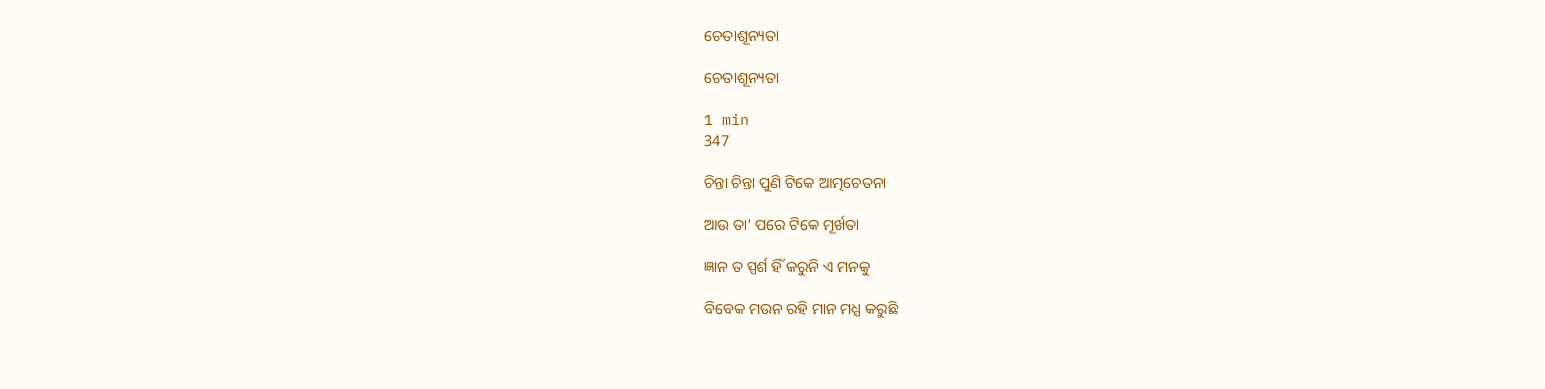ଚେତାଶୂନ୍ୟତା

ଚେତାଶୂନ୍ୟତା

1 min
347

ଚିନ୍ତା ଚିନ୍ତା ପୁଣି ଟିକେ ଆତ୍ମଚେତନା

ଆଉ ତା' ପରେ ଟିକେ ମୂର୍ଖତା

ଜ୍ଞାନ ତ ସ୍ପର୍ଶ ହିଁ କରୁନି ଏ ମନକୁ

ବିବେକ ମଉନ ରହି ମାନ ମଧ୍ଯ କରୁଛି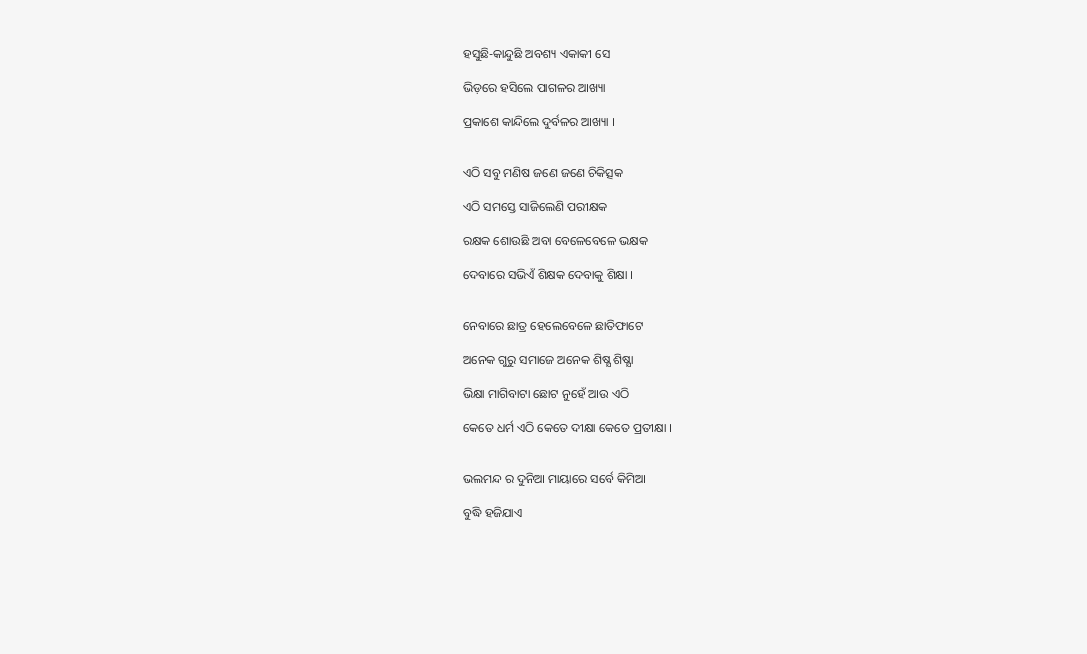ହସୁଛି-କାନ୍ଦୁଛି ଅବଶ୍ୟ ଏକାକୀ ସେ

ଭିଡ଼ରେ ହସିଲେ ପାଗଳର ଆଖ୍ୟା

ପ୍ରକାଶେ କାନ୍ଦିଲେ ଦୁର୍ବଳର ଆଖ୍ୟା ।


ଏଠି ସବୁ ମଣିଷ ଜଣେ ଜଣେ ଚିକିତ୍ସକ

ଏଠି ସମସ୍ତେ ସାଜିଲେଣି ପରୀକ୍ଷକ

ରକ୍ଷକ ଶୋଉଛି ଅବା ବେଳେବେଳେ ଭକ୍ଷକ

ଦେବାରେ ସଭିଏଁ ଶିକ୍ଷକ ଦେବାକୁ ଶିକ୍ଷା ।


ନେବାରେ ଛାତ୍ର ହେଲେବେଳେ ଛାତିଫାଟେ

ଅନେକ ଗୁରୁ ସମାଜେ ଅନେକ ଶିଷ୍ଯ ଶିଷ୍ଯା

ଭିକ୍ଷା ମାଗିବାଟା ଛୋଟ ନୁହେଁ ଆଉ ଏଠି

କେତେ ଧର୍ମ ଏଠି କେତେ ଦୀକ୍ଷା କେତେ ପ୍ରତୀକ୍ଷା ।


ଭଲମନ୍ଦ ର ଦୁନିଆ ମାୟାରେ ସର୍ବେ କିମିଆ

ବୁଦ୍ଧି ହଜିଯାଏ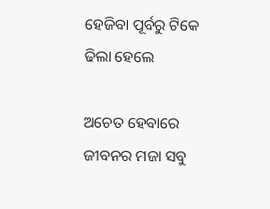ହେଜିବା ପୂର୍ବରୁ ଟିକେ ଢିଲା ହେଲେ

ଅଚେତ ହେବାରେ ଜୀବନର ମଜା ସବୁ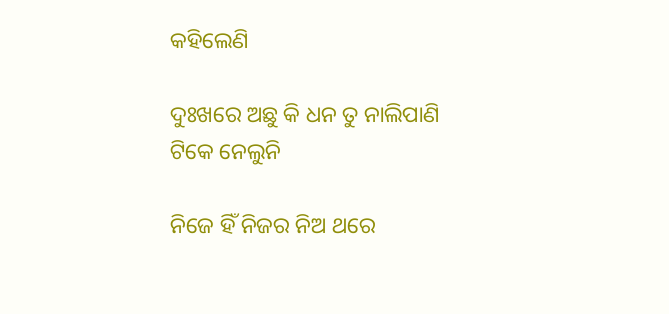କହିଲେଣି

ଦୁଃଖରେ ଅଛୁ କି ଧନ ତୁ ନାଲିପାଣି ଟିକେ ନେଲୁନି

ନିଜେ ହିଁ ନିଜର ନିଅ ଥରେ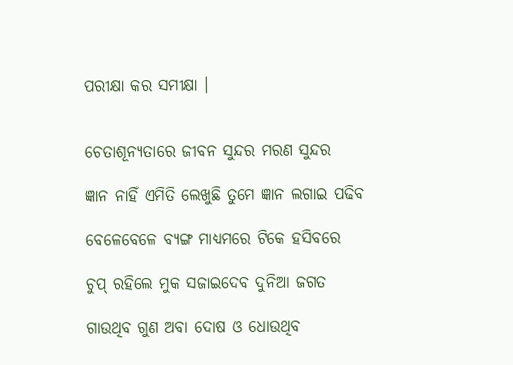ପରୀକ୍ଷା କର ସମୀକ୍ଷା ।


ଚେତାଶୂନ୍ୟତାରେ ଜୀବନ ସୁନ୍ଦର ମରଣ ସୁନ୍ଦର

ଜ୍ଞାନ ନାହିଁ ଏମିତି ଲେଖୁଛି ତୁମେ ଜ୍ଞାନ ଲଗାଇ ପଢିବ

ବେଳେବେଳେ ବ୍ୟଙ୍ଗ ମାଧ୍ୟମରେ ଟିକେ ହସିବରେ

ଚୁପ୍ ରହିଲେ ମୁକ ସଜାଇଦେବ ଦୁନିଆ ଜଗତ

ଗାଉଥିବ ଗୁଣ ଅବା ଦୋଷ ଓ ଧୋଉଥିବ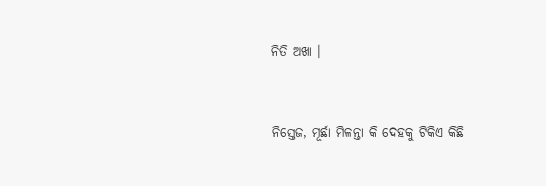ନିତି ଅଖା ।


ନିସ୍ତେଜ, ମୂର୍ଛା ମିଳନ୍ତା କି ଦେହକୁ ଟିକିଏ କିଛି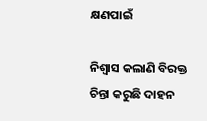କ୍ଷଣପାଇଁ

ନିଶ୍ୱାସ କଲାଣି ବିରକ୍ତ ଚିନ୍ତା କରୁଛି ଦାହନ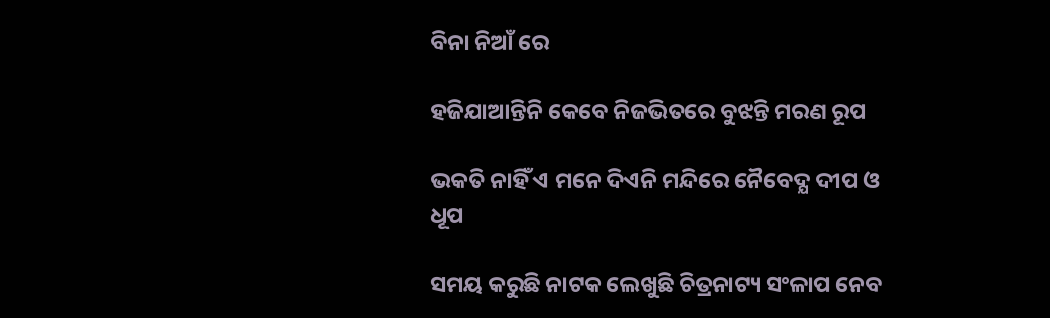ବିନା ନିଆଁ ରେ

ହଜିଯାଆନ୍ତିନି କେବେ ନିଜଭିତରେ ବୁଝନ୍ତି ମରଣ ରୂପ

ଭକତି ନାହିଁ ଏ ମନେ ଦିଏନି ମନ୍ଦିରେ ନୈବେଦ୍ଯ ଦୀପ ଓ ଧୂପ

ସମୟ କରୁଛି ନାଟକ ଲେଖୁଛି ଚିତ୍ରନାଟ୍ୟ ସଂଳାପ ନେବ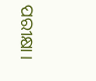ପରୀକ୍ଷା।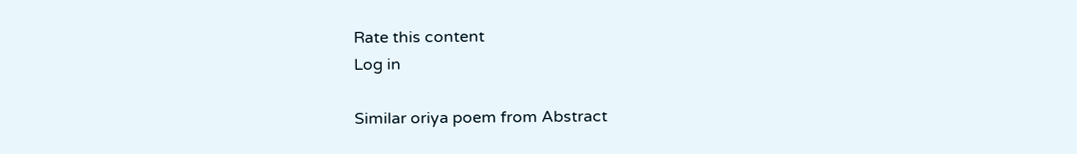Rate this content
Log in

Similar oriya poem from Abstract